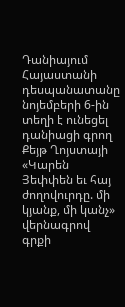Դանիայում Հայաստանի դեսպանատանը նոյեմբերի 6-ին տեղի է ունեցել դանիացի գրող Քեյթ Ղոյստայի «Կարեն Յեփփեն եւ հայ ժողովուրդը. մի կյանք, մի կանչ» վերնագրով գրքի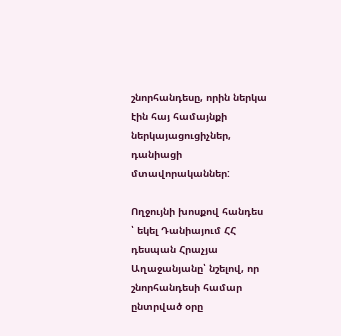շնորհանդեսը, որին ներկա էին հայ համայնքի ներկայացուցիչներ, դանիացի մտավորականներ:

Ողջույնի խոսքով հանդես ՝ եկել Դանիայում ՀՀ դեսպան Հրաչյա Աղաջանյանը՝ նշելով, որ շնորհանդեսի համար ընտրված օրը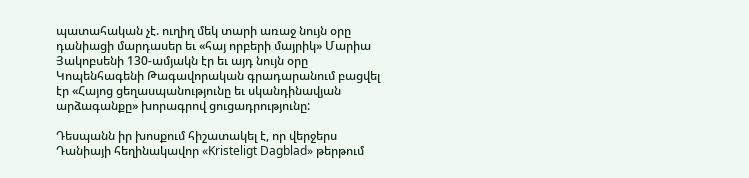պատահական չէ. ուղիղ մեկ տարի առաջ նույն օրը  դանիացի մարդասեր եւ «հայ որբերի մայրիկ» Մարիա Յակոբսենի 130-ամյակն էր եւ այդ նույն օրը Կոպենհագենի Թագավորական գրադարանում բացվել էր «Հայոց ցեղասպանությունը եւ սկանդինավյան արձագանքը» խորագրով ցուցադրությունը:

Դեսպանն իր խոսքում հիշատակել է, որ վերջերս Դանիայի հեղինակավոր «Kristeligt Dagblad» թերթում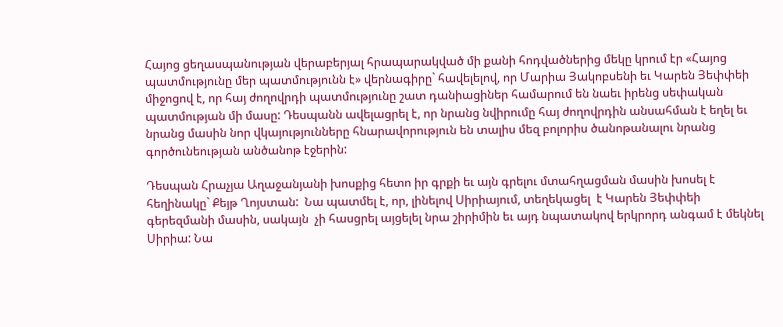Հայոց ցեղասպանության վերաբերյալ հրապարակված մի քանի հոդվածներից մեկը կրում էր «Հայոց պատմությունը մեր պատմությունն է» վերնագիրը` հավելելով, որ Մարիա Յակոբսենի եւ Կարեն Յեփփեի միջոցով է, որ հայ ժողովրդի պատմությունը շատ դանիացիներ համարում են նաեւ իրենց սեփական պատմության մի մասը: Դեսպանն ավելացրել է, որ նրանց նվիրումը հայ ժողովրդին անսահման է եղել եւ նրանց մասին նոր վկայությունները հնարավորություն են տալիս մեզ բոլորիս ծանոթանալու նրանց գործունեության անծանոթ էջերին:

Դեսպան Հրաչյա Աղաջանյանի խոսքից հետո իր գրքի եւ այն գրելու մտահղացման մասին խոսել է հեղինակը` Քեյթ Ղոյստան:  Նա պատմել է, որ, լինելով Սիրիայում, տեղեկացել  է Կարեն Յեփփեի գերեզմանի մասին, սակայն  չի հասցրել այցելել նրա շիրիմին եւ այդ նպատակով երկրորդ անգամ է մեկնել Սիրիա: Նա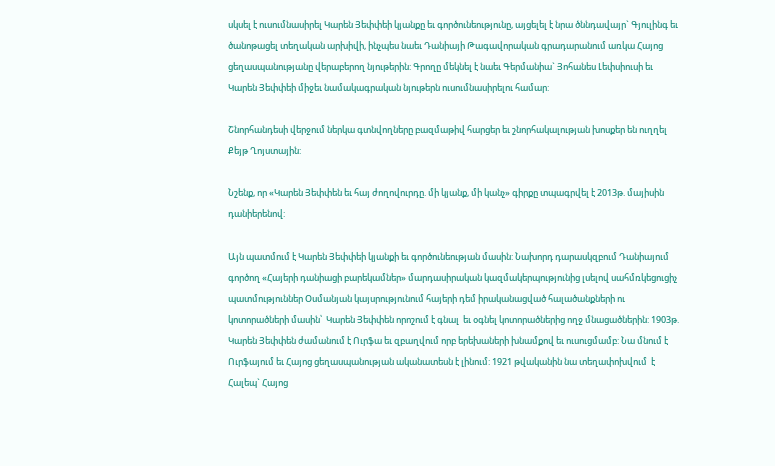սկսել է ուսումնասիրել Կարեն Յեփփեի կյանքը եւ գործունեությունը, այցելել է նրա ծննդավայր` Գյուլինգ եւ ծանոթացել տեղական արխիվի, ինչպես նաեւ Դանիայի Թագավորական գրադարանում առկա Հայոց ցեղասպանությանը վերաբերող նյութերին: Գրողը մեկնել է նաեւ Գերմանիա` Յոհանես Լեփսիուսի եւ Կարեն Յեփփեի միջեւ նամակագրական նյութերն ուսումնասիրելու համար:

Շնորհանդեսի վերջում ներկա գտնվողները բազմաթիվ հարցեր եւ շնորհակալության խոսքեր են ուղղել Քեյթ Ղոյստային:

Նշենք, որ «Կարեն Յեփփեն եւ հայ ժողովուրդը. մի կյանք, մի կանչ» գիրքը տպագրվել է 2013թ. մայիսին դանիերենով:

Այն պատմում է Կարեն Յեփփեի կյանքի եւ գործունեության մասին: Նախորդ դարասկզբում Դանիայում գործող «Հայերի դանիացի բարեկամներ» մարդասիրական կազմակերպությունից լսելով սահմռկեցուցիչ պատմություններ Օսմանյան կայսրությունում հայերի դեմ իրականացված հալածանքների ու կոտորածների մասին՝  Կարեն Յեփփեն որոշում է գնալ  եւ օգնել կոտորածներից ողջ մնացածներին: 1903թ. Կարեն Յեփփեն ժամանում է Ուրֆա եւ զբաղվում որբ երեխաների խնամքով եւ ուսուցմամբ: Նա մնում է Ուրֆայում եւ Հայոց ցեղասպանության ականատեսն է լինում: 1921 թվականին նա տեղափոխվում  է Հալեպ` Հայոց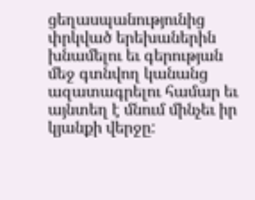ցեղասպանությունից փրկված երեխաներին խնամելու եւ գերության մեջ գտնվող կանանց  ազատագրելու համար եւ այնտեղ է մնում մինչեւ իր կյանքի վերջը: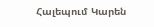Հալեպում Կարեն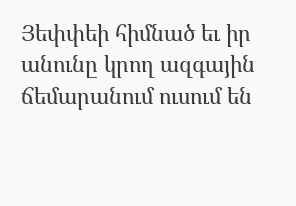Յեփփեի հիմնած եւ իր անունը կրող ազգային ճեմարանում ուսում են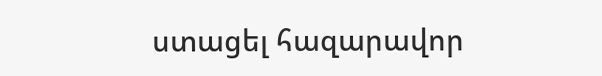ստացել հազարավոր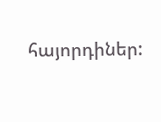հայորդիներ: